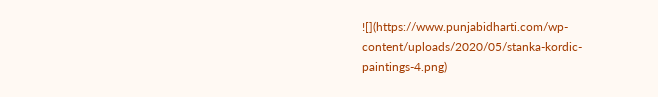![](https://www.punjabidharti.com/wp-content/uploads/2020/05/stanka-kordic-paintings-4.png)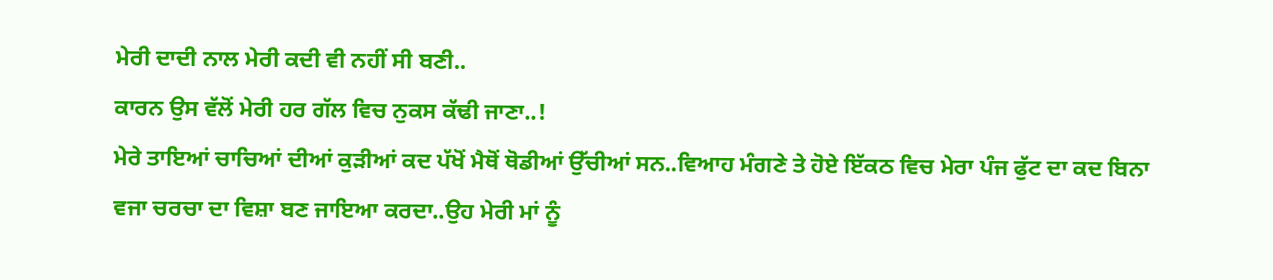ਮੇਰੀ ਦਾਦੀ ਨਾਲ ਮੇਰੀ ਕਦੀ ਵੀ ਨਹੀਂ ਸੀ ਬਣੀ..
ਕਾਰਨ ਉਸ ਵੱਲੋਂ ਮੇਰੀ ਹਰ ਗੱਲ ਵਿਚ ਨੁਕਸ ਕੱਢੀ ਜਾਣਾ..!
ਮੇਰੇ ਤਾਇਆਂ ਚਾਚਿਆਂ ਦੀਆਂ ਕੁੜੀਆਂ ਕਦ ਪੱਖੋਂ ਮੈਥੋਂ ਥੋਡੀਆਂ ਉੱਚੀਆਂ ਸਨ..ਵਿਆਹ ਮੰਗਣੇ ਤੇ ਹੋਏ ਇੱਕਠ ਵਿਚ ਮੇਰਾ ਪੰਜ ਫੁੱਟ ਦਾ ਕਦ ਬਿਨਾ ਵਜਾ ਚਰਚਾ ਦਾ ਵਿਸ਼ਾ ਬਣ ਜਾਇਆ ਕਰਦਾ..ਉਹ ਮੇਰੀ ਮਾਂ ਨੂੰ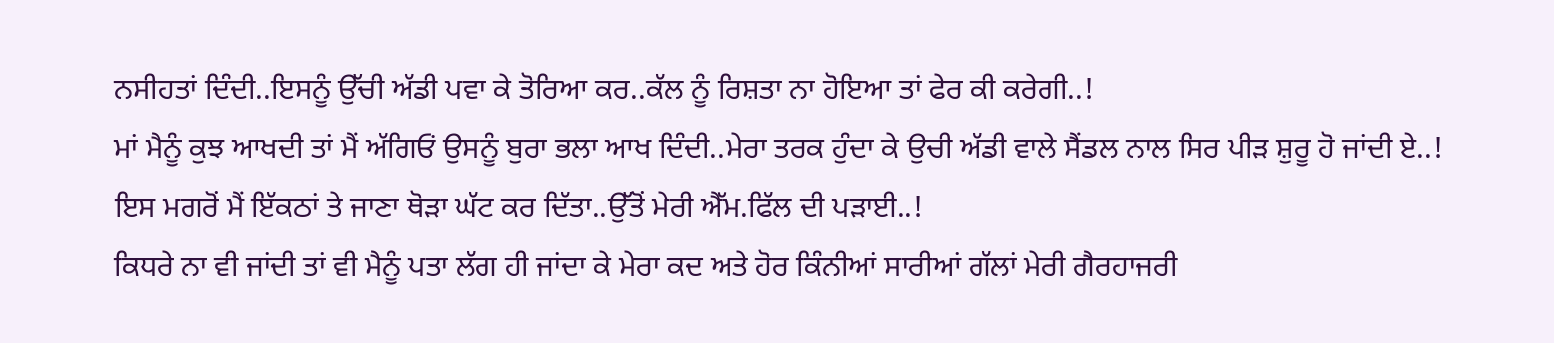ਨਸੀਹਤਾਂ ਦਿੰਦੀ..ਇਸਨੂੰ ਉੱਚੀ ਅੱਡੀ ਪਵਾ ਕੇ ਤੋਰਿਆ ਕਰ..ਕੱਲ ਨੂੰ ਰਿਸ਼ਤਾ ਨਾ ਹੋਇਆ ਤਾਂ ਫੇਰ ਕੀ ਕਰੇਗੀ..!
ਮਾਂ ਮੈਨੂੰ ਕੁਝ ਆਖਦੀ ਤਾਂ ਮੈਂ ਅੱਗਿਓਂ ਉਸਨੂੰ ਬੁਰਾ ਭਲਾ ਆਖ ਦਿੰਦੀ..ਮੇਰਾ ਤਰਕ ਹੁੰਦਾ ਕੇ ਉਚੀ ਅੱਡੀ ਵਾਲੇ ਸੈਂਡਲ ਨਾਲ ਸਿਰ ਪੀੜ ਸ਼ੁਰੂ ਹੋ ਜਾਂਦੀ ਏ..!
ਇਸ ਮਗਰੋਂ ਮੈਂ ਇੱਕਠਾਂ ਤੇ ਜਾਣਾ ਥੋੜਾ ਘੱਟ ਕਰ ਦਿੱਤਾ..ਉੱਤੋਂ ਮੇਰੀ ਐੱਮ.ਫਿੱਲ ਦੀ ਪੜਾਈ..!
ਕਿਧਰੇ ਨਾ ਵੀ ਜਾਂਦੀ ਤਾਂ ਵੀ ਮੈਨੂੰ ਪਤਾ ਲੱਗ ਹੀ ਜਾਂਦਾ ਕੇ ਮੇਰਾ ਕਦ ਅਤੇ ਹੋਰ ਕਿੰਨੀਆਂ ਸਾਰੀਆਂ ਗੱਲਾਂ ਮੇਰੀ ਗੈਰਹਾਜਰੀ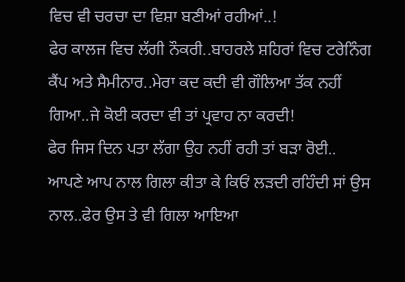ਵਿਚ ਵੀ ਚਰਚਾ ਦਾ ਵਿਸ਼ਾ ਬਣੀਆਂ ਰਹੀਆਂ..!
ਫੇਰ ਕਾਲਜ ਵਿਚ ਲੱਗੀ ਨੌਕਰੀ..ਬਾਹਰਲੇ ਸ਼ਹਿਰਾਂ ਵਿਚ ਟਰੇਨਿੰਗ ਕੈਂਪ ਅਤੇ ਸੈਮੀਨਾਰ..ਮੇਰਾ ਕਦ ਕਦੀ ਵੀ ਗੌਲਿਆ ਤੱਕ ਨਹੀਂ ਗਿਆ..ਜੇ ਕੋਈ ਕਰਦਾ ਵੀ ਤਾਂ ਪ੍ਰਵਾਹ ਨਾ ਕਰਦੀ!
ਫੇਰ ਜਿਸ ਦਿਨ ਪਤਾ ਲੱਗਾ ਉਹ ਨਹੀਂ ਰਹੀ ਤਾਂ ਬੜਾ ਰੋਈ..
ਆਪਣੇ ਆਪ ਨਾਲ ਗਿਲਾ ਕੀਤਾ ਕੇ ਕਿਓਂ ਲੜਦੀ ਰਹਿੰਦੀ ਸਾਂ ਉਸ ਨਾਲ..ਫੇਰ ਉਸ ਤੇ ਵੀ ਗਿਲਾ ਆਇਆ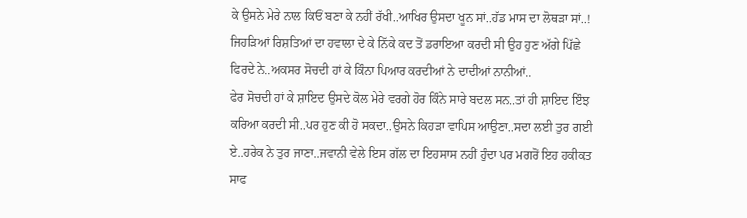ਕੇ ਉਸਨੇ ਮੇਰੇ ਨਾਲ ਕਿਓਂ ਬਣਾ ਕੇ ਨਹੀਂ ਰੱਖੀ..ਆਖਿਰ ਉਸਦਾ ਖੂਨ ਸਾਂ..ਹੱਡ ਮਾਸ ਦਾ ਲੋਥੜਾ ਸਾਂ..!
ਜਿਹੜਿਆਂ ਰਿਸ਼ਤਿਆਂ ਦਾ ਹਵਾਲਾ ਦੇ ਕੇ ਨਿੱਕੇ ਕਦ ਤੋਂ ਡਰਾਇਆ ਕਰਦੀ ਸੀ ਉਹ ਹੁਣ ਅੱਗੇ ਪਿੱਛੇ ਫਿਰਦੇ ਨੇ..ਅਕਸਰ ਸੋਚਦੀ ਹਾਂ ਕੇ ਕਿੰਨਾ ਪਿਆਰ ਕਰਦੀਆਂ ਨੇ ਦਾਦੀਆਂ ਨਾਨੀਆਂ..
ਫੇਰ ਸੋਚਦੀ ਹਾਂ ਕੇ ਸ਼ਾਇਦ ਉਸਦੇ ਕੋਲ ਮੇਰੇ ਵਰਗੇ ਹੋਰ ਕਿੰਨੇ ਸਾਰੇ ਬਦਲ ਸਨ..ਤਾਂ ਹੀ ਸ਼ਾਇਦ ਇੰਝ ਕਰਿਆ ਕਰਦੀ ਸੀ..ਪਰ ਹੁਣ ਕੀ ਹੋ ਸਕਦਾ..ਉਸਨੇ ਕਿਹੜਾ ਵਾਪਿਸ ਆਉਣਾ..ਸਦਾ ਲਈ ਤੁਰ ਗਈ ਏ..ਹਰੇਕ ਨੇ ਤੁਰ ਜਾਣਾ..ਜਵਾਨੀ ਵੇਲੇ ਇਸ ਗੱਲ ਦਾ ਇਹਸਾਸ ਨਹੀਂ ਹੁੰਦਾ ਪਰ ਮਗਰੋਂ ਇਹ ਹਕੀਕਤ ਸਾਫ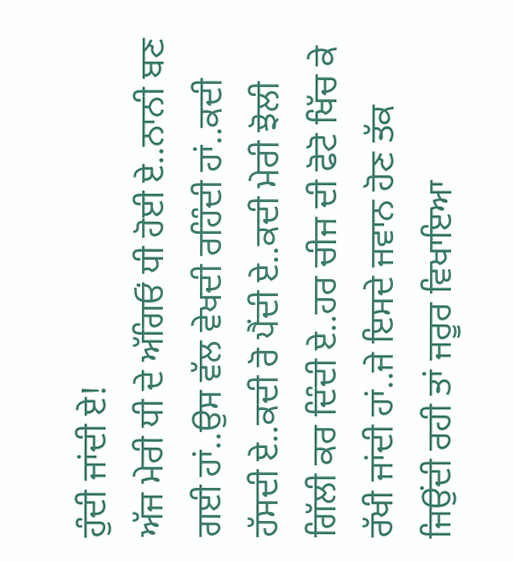ਹੁੰਦੀ ਜਾਂਦੀ ਏ!
ਅੱਜ ਮੇਰੀ ਧੀ ਦੇ ਅੱਗਿਓਂ ਧੀ ਹੋਈ ਏ..ਨਾਨੀ ਬਣ ਗਈ ਹਾਂ..ਉਸ ਵੱਲ ਵੇਖਦੀ ਰਹਿੰਦੀ ਹਾਂ..ਕਦੀ ਹੱਸਦੀ ਏ..ਕਦੀ ਰੋ ਪੈਂਦੀ ਏ..ਕਦੀ ਮੇਰੀ ਝੋਲੀ ਗਿੱਲੀ ਕਰ ਦਿੰਦੀ ਏ..ਹਰ ਚੀਜ ਦੀ ਫੋਟੋ ਖਿੱਚ ਕੇ ਰੱਖੀ ਜਾਂਦੀ ਹਾਂ..ਜੇ ਇਸਦੇ ਜਵਾਨ ਹੋਣ ਤੱਕ ਜਿਉਂਦੀ ਰਹੀ ਤਾਂ ਜਰੂਰ ਵਿਖਾਇਆ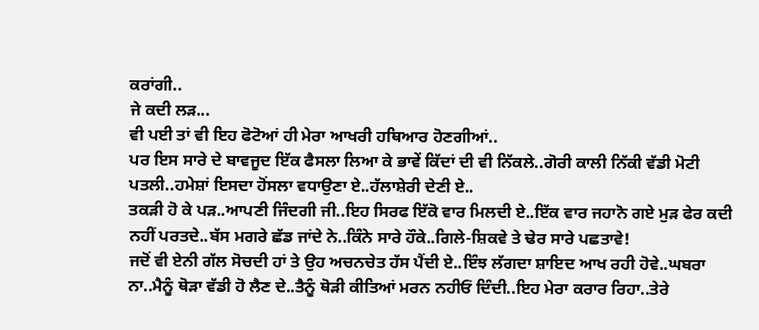ਕਰਾਂਗੀ..
ਜੇ ਕਦੀ ਲੜ...
ਵੀ ਪਈ ਤਾਂ ਵੀ ਇਹ ਫੋਟੋਆਂ ਹੀ ਮੇਰਾ ਆਖਰੀ ਹਥਿਆਰ ਹੋਣਗੀਆਂ..
ਪਰ ਇਸ ਸਾਰੇ ਦੇ ਬਾਵਜੂਦ ਇੱਕ ਫੈਸਲਾ ਲਿਆ ਕੇ ਭਾਵੇਂ ਕਿੱਦਾਂ ਦੀ ਵੀ ਨਿੱਕਲੇ..ਗੋਰੀ ਕਾਲੀ ਨਿੱਕੀ ਵੱਡੀ ਮੋਟੀ ਪਤਲੀ..ਹਮੇਸ਼ਾਂ ਇਸਦਾ ਹੋਂਸਲਾ ਵਧਾਉਣਾ ਏ..ਹੱਲਾਸ਼ੇਰੀ ਦੇਣੀ ਏ..
ਤਕੜੀ ਹੋ ਕੇ ਪੜ..ਆਪਣੀ ਜਿੰਦਗੀ ਜੀ..ਇਹ ਸਿਰਫ ਇੱਕੋ ਵਾਰ ਮਿਲਦੀ ਏ..ਇੱਕ ਵਾਰ ਜਹਾਨੋ ਗਏ ਮੁੜ ਫੇਰ ਕਦੀ ਨਹੀਂ ਪਰਤਦੇ..ਬੱਸ ਮਗਰੇ ਛੱਡ ਜਾਂਦੇ ਨੇ..ਕਿੰਨੇ ਸਾਰੇ ਹੌਕੇ..ਗਿਲੇ-ਸ਼ਿਕਵੇ ਤੇ ਢੇਰ ਸਾਰੇ ਪਛਤਾਵੇ!
ਜਦੋਂ ਵੀ ਏਨੀ ਗੱਲ ਸੋਚਦੀ ਹਾਂ ਤੇ ਉਹ ਅਚਨਚੇਤ ਹੱਸ ਪੈਂਦੀ ਏ..ਇੰਝ ਲੱਗਦਾ ਸ਼ਾਇਦ ਆਖ ਰਹੀ ਹੋਵੇ..ਘਬਰਾ ਨਾ..ਮੈਨੂੰ ਥੋੜਾ ਵੱਡੀ ਹੋ ਲੈਣ ਦੇ..ਤੈਨੂੰ ਥੋੜੀ ਕੀਤਿਆਂ ਮਰਨ ਨਹੀਓਂ ਦਿੰਦੀ..ਇਹ ਮੇਰਾ ਕਰਾਰ ਰਿਹਾ..ਤੇਰੇ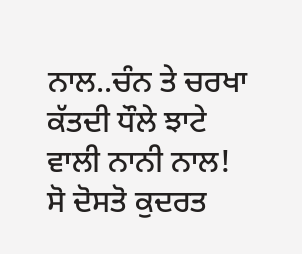ਨਾਲ..ਚੰਨ ਤੇ ਚਰਖਾ ਕੱਤਦੀ ਧੌਲੇ ਝਾਟੇ ਵਾਲੀ ਨਾਨੀ ਨਾਲ!
ਸੋ ਦੋਸਤੋ ਕੁਦਰਤ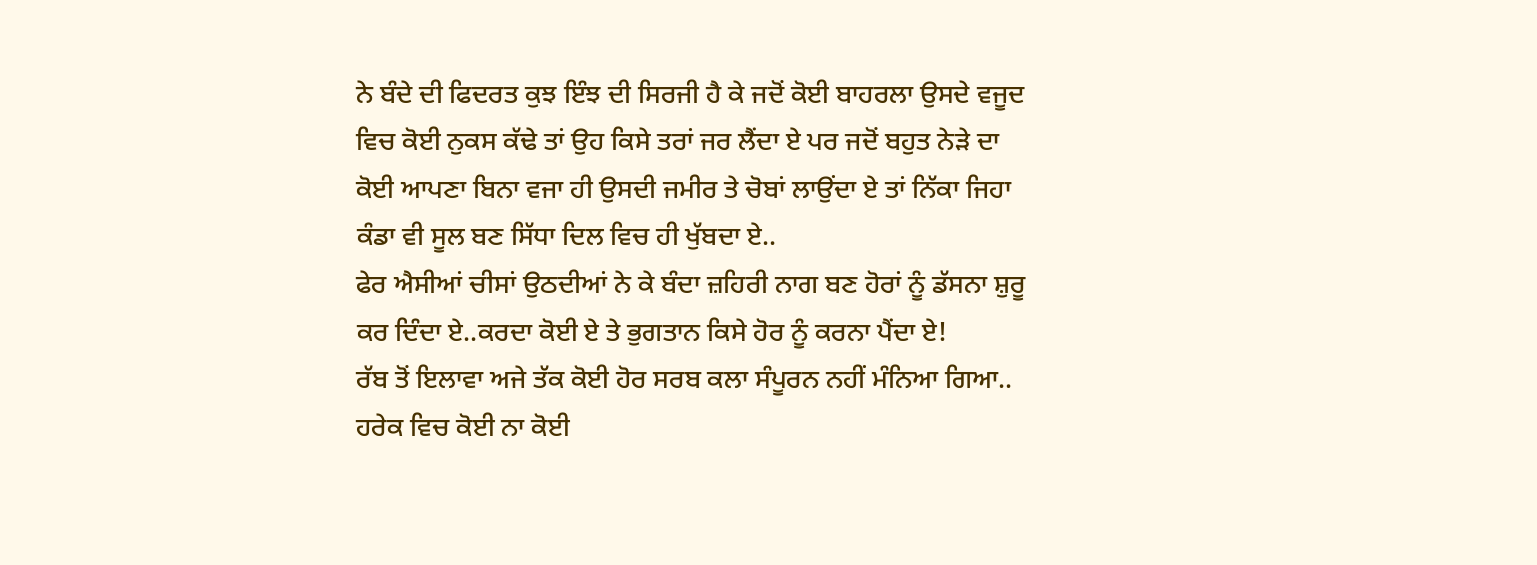ਨੇ ਬੰਦੇ ਦੀ ਫਿਦਰਤ ਕੁਝ ਇੰਝ ਦੀ ਸਿਰਜੀ ਹੈ ਕੇ ਜਦੋਂ ਕੋਈ ਬਾਹਰਲਾ ਉਸਦੇ ਵਜੂਦ ਵਿਚ ਕੋਈ ਨੁਕਸ ਕੱਢੇ ਤਾਂ ਉਹ ਕਿਸੇ ਤਰਾਂ ਜਰ ਲੈਂਦਾ ਏ ਪਰ ਜਦੋਂ ਬਹੁਤ ਨੇੜੇ ਦਾ ਕੋਈ ਆਪਣਾ ਬਿਨਾ ਵਜਾ ਹੀ ਉਸਦੀ ਜਮੀਰ ਤੇ ਚੋਬਾਂ ਲਾਉਂਦਾ ਏ ਤਾਂ ਨਿੱਕਾ ਜਿਹਾ ਕੰਡਾ ਵੀ ਸੂਲ ਬਣ ਸਿੱਧਾ ਦਿਲ ਵਿਚ ਹੀ ਖੁੱਬਦਾ ਏ..
ਫੇਰ ਐਸੀਆਂ ਚੀਸਾਂ ਉਠਦੀਆਂ ਨੇ ਕੇ ਬੰਦਾ ਜ਼ਹਿਰੀ ਨਾਗ ਬਣ ਹੋਰਾਂ ਨੂੰ ਡੱਸਨਾ ਸ਼ੁਰੂ ਕਰ ਦਿੰਦਾ ਏ..ਕਰਦਾ ਕੋਈ ਏ ਤੇ ਭੁਗਤਾਨ ਕਿਸੇ ਹੋਰ ਨੂੰ ਕਰਨਾ ਪੈਂਦਾ ਏ!
ਰੱਬ ਤੋਂ ਇਲਾਵਾ ਅਜੇ ਤੱਕ ਕੋਈ ਹੋਰ ਸਰਬ ਕਲਾ ਸੰਪੂਰਨ ਨਹੀਂ ਮੰਨਿਆ ਗਿਆ..
ਹਰੇਕ ਵਿਚ ਕੋਈ ਨਾ ਕੋਈ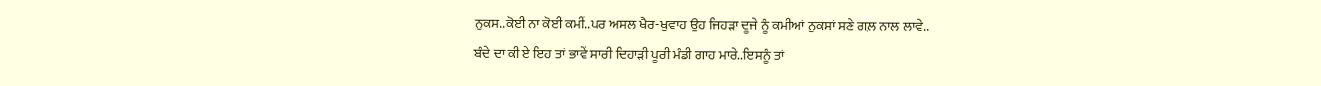ਨੁਕਸ..ਕੋਈ ਨਾ ਕੋਈ ਕਮੀਂ..ਪਰ ਅਸਲ ਖੈਰ-ਖੁਵਾਹ ਉਹ ਜਿਹੜਾ ਦੂਜੇ ਨੂੰ ਕਮੀਆਂ ਨੁਕਸਾਂ ਸਣੇ ਗਲ਼ ਨਾਲ ਲਾਵੇ..
ਬੰਦੇ ਦਾ ਕੀ ਏ ਇਹ ਤਾਂ ਭਾਵੇਂ ਸਾਰੀ ਦਿਹਾੜੀ ਪੂਰੀ ਮੰਡੀ ਗਾਹ ਮਾਰੇ..ਇਸਨੂੰ ਤਾਂ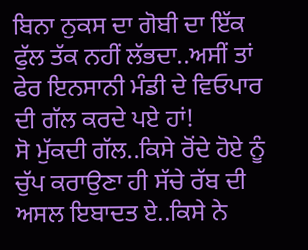ਬਿਨਾ ਨੁਕਸ ਦਾ ਗੋਬੀ ਦਾ ਇੱਕ ਫੁੱਲ ਤੱਕ ਨਹੀਂ ਲੱਭਦਾ..ਅਸੀਂ ਤਾਂ ਫੇਰ ਇਨਸਾਨੀ ਮੰਡੀ ਦੇ ਵਿਓਪਾਰ ਦੀ ਗੱਲ ਕਰਦੇ ਪਏ ਹਾਂ!
ਸੋ ਮੁੱਕਦੀ ਗੱਲ..ਕਿਸੇ ਰੋਂਦੇ ਹੋਏ ਨੂੰ ਚੁੱਪ ਕਰਾਉਣਾ ਹੀ ਸੱਚੇ ਰੱਬ ਦੀ ਅਸਲ ਇਬਾਦਤ ਏ..ਕਿਸੇ ਨੇ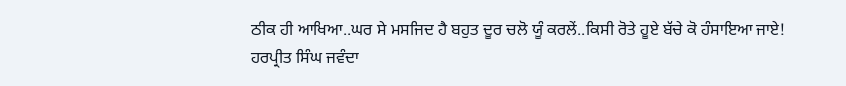ਠੀਕ ਹੀ ਆਖਿਆ..ਘਰ ਸੇ ਮਸਜਿਦ ਹੈ ਬਹੁਤ ਦੂਰ ਚਲੋ ਯੂੰ ਕਰਲੇਂ..ਕਿਸੀ ਰੋਤੇ ਹੂਏ ਬੱਚੇ ਕੋ ਹੰਸਾਇਆ ਜਾਏ!
ਹਰਪ੍ਰੀਤ ਸਿੰਘ ਜਵੰਦਾ